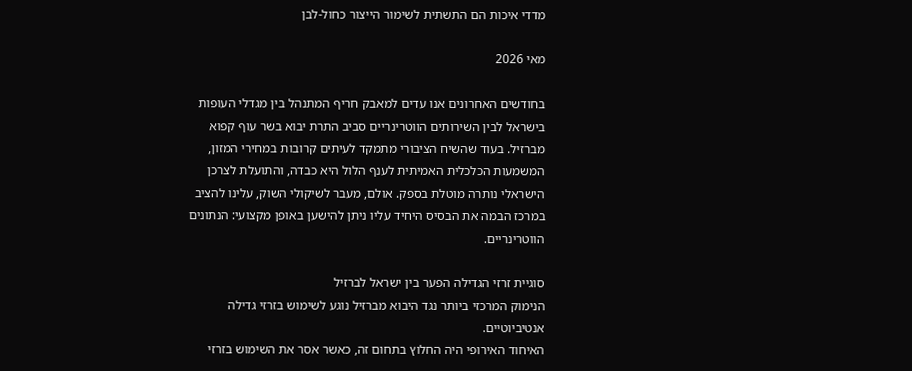מדדי איכות הם התשתית לשימור הייצור כחול-לבן

מאי 2026

בחודשים האחרונים אנו עדים למאבק חריף המתנהל בין מגדלי העופות בישראל לבין השירותים הווטרינריים סביב התרת יבוא בשר עוף קפוא מברזיל. בעוד שהשיח הציבורי מתמקד לעיתים קרובות במחירי המזון, המשמעות הכלכלית האמיתית לענף הלול היא כבדה, והתועלת לצרכן הישראלי נותרה מוטלת בספק. אולם, מעבר לשיקולי השוק, עלינו להציב במרכז הבמה את הבסיס היחיד עליו ניתן להישען באופן מקצועי: הנתונים הווטרינריים.

סוגיית זרזי הגדילה הפער בין ישראל לברזיל
הנימוק המרכזי ביותר נגד היבוא מברזיל נוגע לשימוש בזרזי גדילה אנטיביוטיים.
האיחוד האירופי היה החלוץ בתחום זה, כאשר אסר את השימוש בזרזי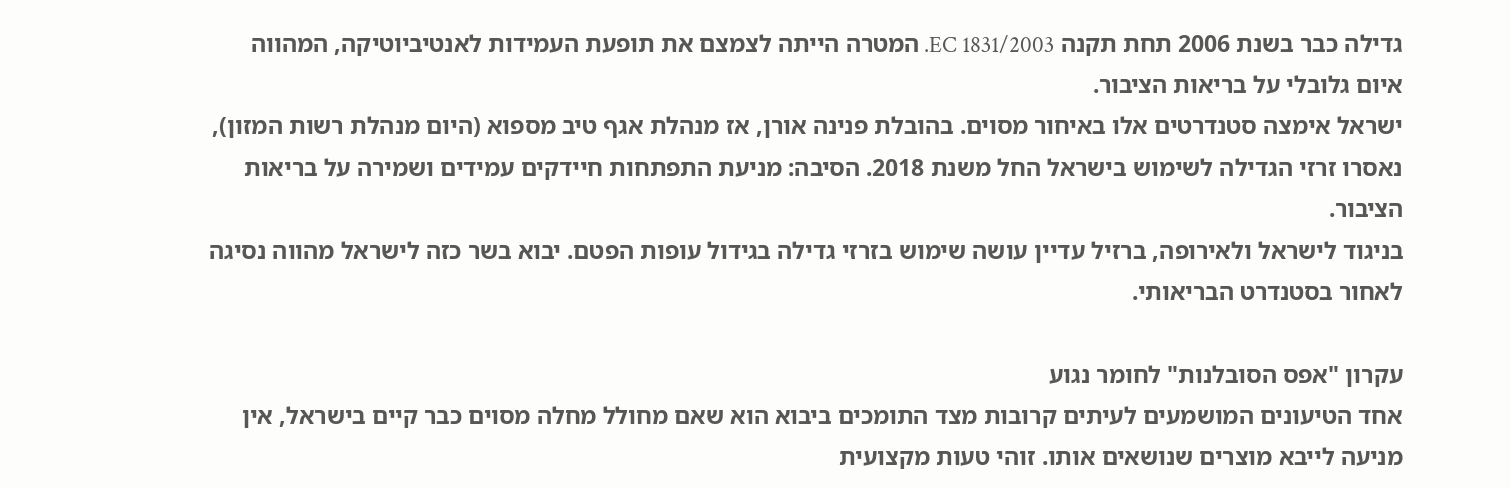גדילה כבר בשנת 2006 תחת תקנה EC 1831/2003. המטרה הייתה לצמצם את תופעת העמידות לאנטיביוטיקה, המהווה איום גלובלי על בריאות הציבור.
ישראל אימצה סטנדרטים אלו באיחור מסוים. בהובלת פנינה אורן, אז מנהלת אגף טיב מספוא (היום מנהלת רשות המזון), נאסרו זרזי הגדילה לשימוש בישראל החל משנת 2018. הסיבה: מניעת התפתחות חיידקים עמידים ושמירה על בריאות הציבור.
בניגוד לישראל ולאירופה, ברזיל עדיין עושה שימוש בזרזי גדילה בגידול עופות הפטם. יבוא בשר כזה לישראל מהווה נסיגה לאחור בסטנדרט הבריאותי.

עקרון "אפס הסובלנות" לחומר נגוע
אחד הטיעונים המושמעים לעיתים קרובות מצד התומכים ביבוא הוא שאם מחולל מחלה מסוים כבר קיים בישראל, אין מניעה לייבא מוצרים שנושאים אותו. זוהי טעות מקצועית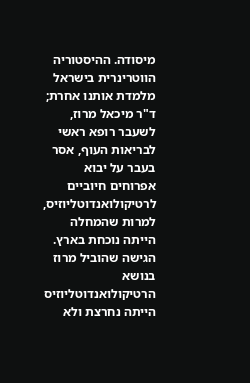מיסודה. ההיסטוריה הווטרינרית בישראל מלמדת אותנו אחרת;  ד"ר מיכאל מרוז, לשעבר רופא ראשי לבריאות העוף, אסר בעבר על יבוא אפרוחים חיוביים לרטיקולואנדוטליוזיס, למרות שהמחלה הייתה נוכחת בארץ.
הגישה שהוביל מרוז בנושא הרטיקולואנדוטליוזיס הייתה נחרצת ולא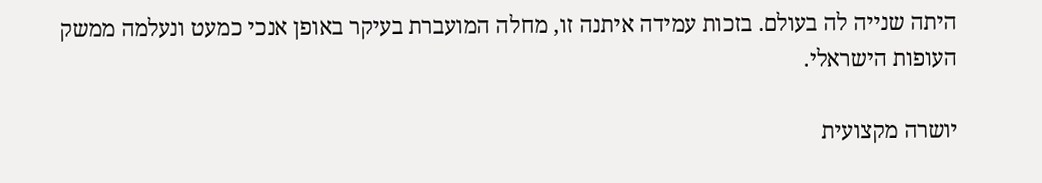היתה שנייה לה בעולם. בזכות עמידה איתנה זו, מחלה המועברת בעיקר באופן אנכי כמעט ונעלמה ממשק העופות הישראלי.

יושרה מקצועית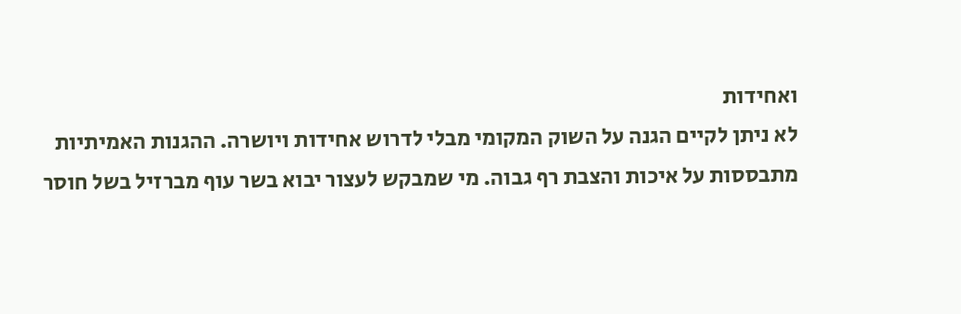ואחידות
לא ניתן לקיים הגנה על השוק המקומי מבלי לדרוש אחידות ויושרה. ההגנות האמיתיות מתבססות על איכות והצבת רף גבוה. מי שמבקש לעצור יבוא בשר עוף מברזיל בשל חוסר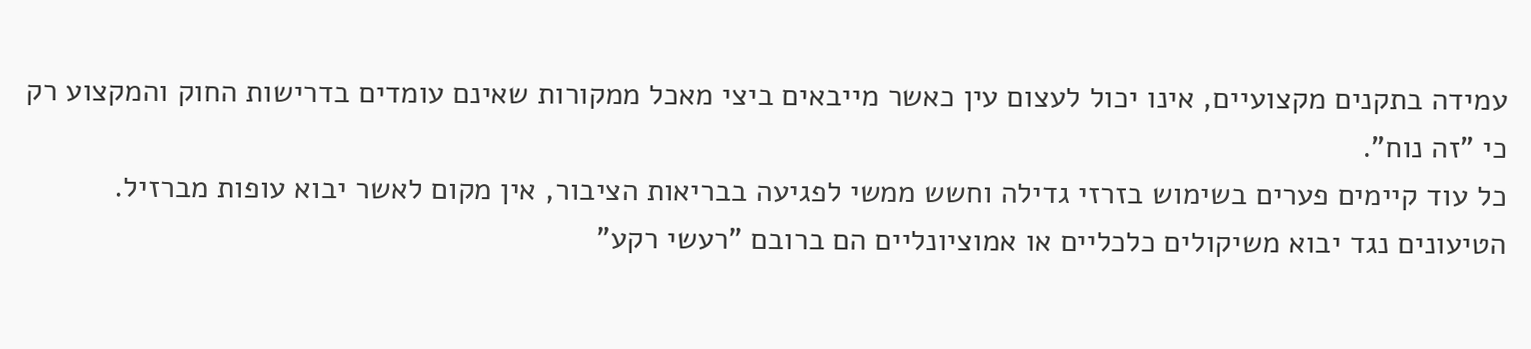עמידה בתקנים מקצועיים, אינו יכול לעצום עין כאשר מייבאים ביצי מאכל ממקורות שאינם עומדים בדרישות החוק והמקצוע רק כי "זה נוח".
כל עוד קיימים פערים בשימוש בזרזי גדילה וחשש ממשי לפגיעה בבריאות הציבור, אין מקום לאשר יבוא עופות מברזיל. הטיעונים נגד יבוא משיקולים כלכליים או אמוציונליים הם ברובם "רעשי רקע"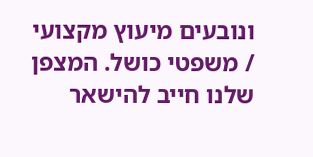ונובעים מיעוץ מקצועי / משפטי כושל. המצפן שלנו חייב להישאר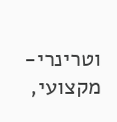וטרינרי-מקצועי,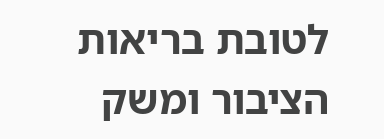לטובת בריאות הציבור ומשק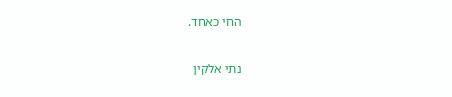החי כאחד.

נתי אלקין